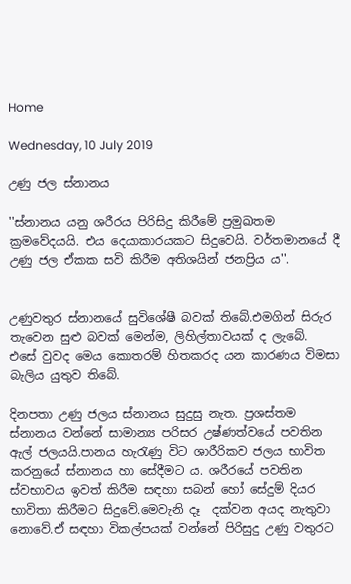Home

Wednesday, 10 July 2019

උණු ජල ස්නානය

''ස්නානය යනු ශරීරය පිරිසිදු කිරීමේ ප්‍රමුඛතම ක්‍රමවේදයයි. එය දෙයාකාරයකට සිදුවෙයි. වර්තමානයේ දී උණු ජල ඒකක සවි කිරීම අතිශයින් ජනප්‍රිය ය''.


උණුවතුර ස්නානයේ සුවිශේෂී බවක් තිබේ.එමගින් සිරුර තැවෙන සුළු බවක් මෙන්ම, ලිහිල්තාවයක් ද ලැබේ. එසේ වුවද මෙය කොතරම් හිතකරද යන කාරණය විමසා බැලිය යුතුව තිබේ.

දිනපතා උණු ජලය ස්නානය සුදුසු නැත. ප්‍රශස්තම ස්නානය වන්නේ සාමාන්‍ය පරිසර උෂ්ණත්වයේ පවතින ඇල් ජලයයි.පානය හැරැණු විට ශාරීරිකව ජලය භාවිත කරනුයේ ස්නානය හා සේදීමට ය. ශරීරයේ පවතින ස්වභාවය ඉවත් කිරීම සඳහා සබන් හෝ සේදුම් දියර භාවිතා කිරීමට සිදුවේ.මෙවැනි දෑ  දක්වන අයද නැතුවා නොවේ.ඒ සඳහා විකල්පයක් වන්නේ පිරිසුදු උණු වතුරට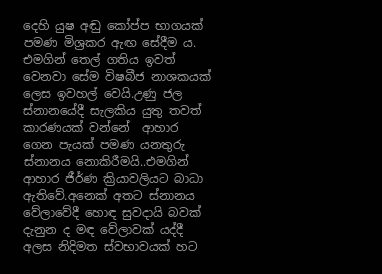දෙහි යුෂ අඬු කෝප්ප භාගයක් පමණ මිශ්‍රකර ඇඟ සේදීම ය. එමගින් තෙල් ගතිය ඉවත් වෙනවා සේම විෂබීජ නාශකයක් ලෙස ඉවහල් වෙයි.උණු ජල ස්නානයේදී සැලකිය යුතු තවත් කාරණයක් වන්නේ  ආහාර ගෙන පැයක් පමණ යනතුරු ස්නානය නොකිරීමයි..එමගින් ආහාර ජීර්ණ ක්‍රියාවලියට බාධා ඇතිවේ.අනෙක් අතට ස්නානය වේලාවේදී හොඳ සුවදායි බවක් දැනුන ද මඳ වේලාවක් යද්දී අලස නිදිමත ස්වභාවයක් හට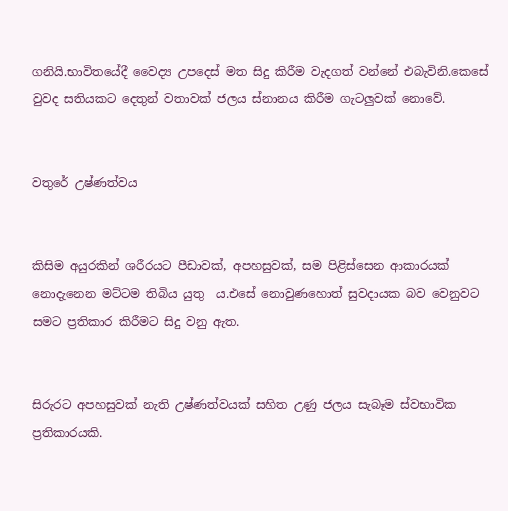ගනියි.භාවිතයේදී වෛද්‍ය උපදෙස් මත සිදු කිරීම වැදගත් වන්නේ එබැවිනි.කෙසේ වුවද සතියකට දෙතුන් වතාවක් ජලය ස්නානය කිරීම ගැටලුවක් නොවේ.


වතුරේ උෂ්ණත්වය


කිසිම අයුරකින් ශරීරයට පීඩාවක්, අපහසුවක්, සම පිළිස්සෙන ආකාරයක් නොදැනෙන මට්ටම තිබිය යුතු  ය.එසේ නොවුණහොත් සුවදායක බව වෙනුවට සමට ප්‍රතිකාර කිරීමට සිදු වනු ඇත.


සිරුරට අපහසුවක් නැති උෂ්ණත්වයක් සහිත උණු ජලය සැබෑම ස්වභාවික ප්‍රතිකාරයකි.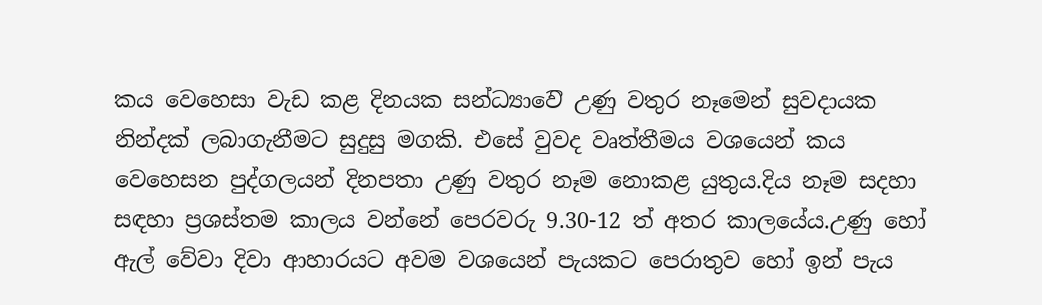කය වෙහෙසා වැඩ කළ දිනයක සන්ධ්‍යාව‍ෙි උණු වතුර නෑමෙන් සුවදායක නින්දක් ලබාගැනීමට සුදුසු මගකි. එසේ වුවද වෘත්තීමය වශයෙන් කය වෙහෙසන පුද්ගලයන් දිනපතා උණු වතුර නෑම නොකළ යුතුය.දිය නෑම සදහා සඳහා ප්‍රශස්තම කාලය වන්නේ පෙරවරු 9.30-12 ත් අතර කාලයේය.උණු හෝ ඇල් වේවා දිවා ආහාරයට අවම වශයෙන් පැයකට පෙරාතුව හෝ ඉන් පැය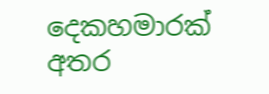දෙකහමාරක් අතර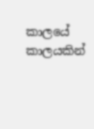කාලයේ කාලයකින්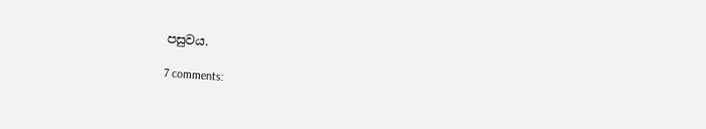පසුවය.

7 comments: